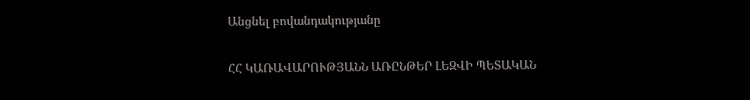Անցնել բովանդակությանը

ՀՀ ԿԱՌԱՎԱՐՈՒԹՅԱՆՆ ԱՌԸՆԹԵՐ ԼԵԶՎԻ ՊԵՏԱԿԱՆ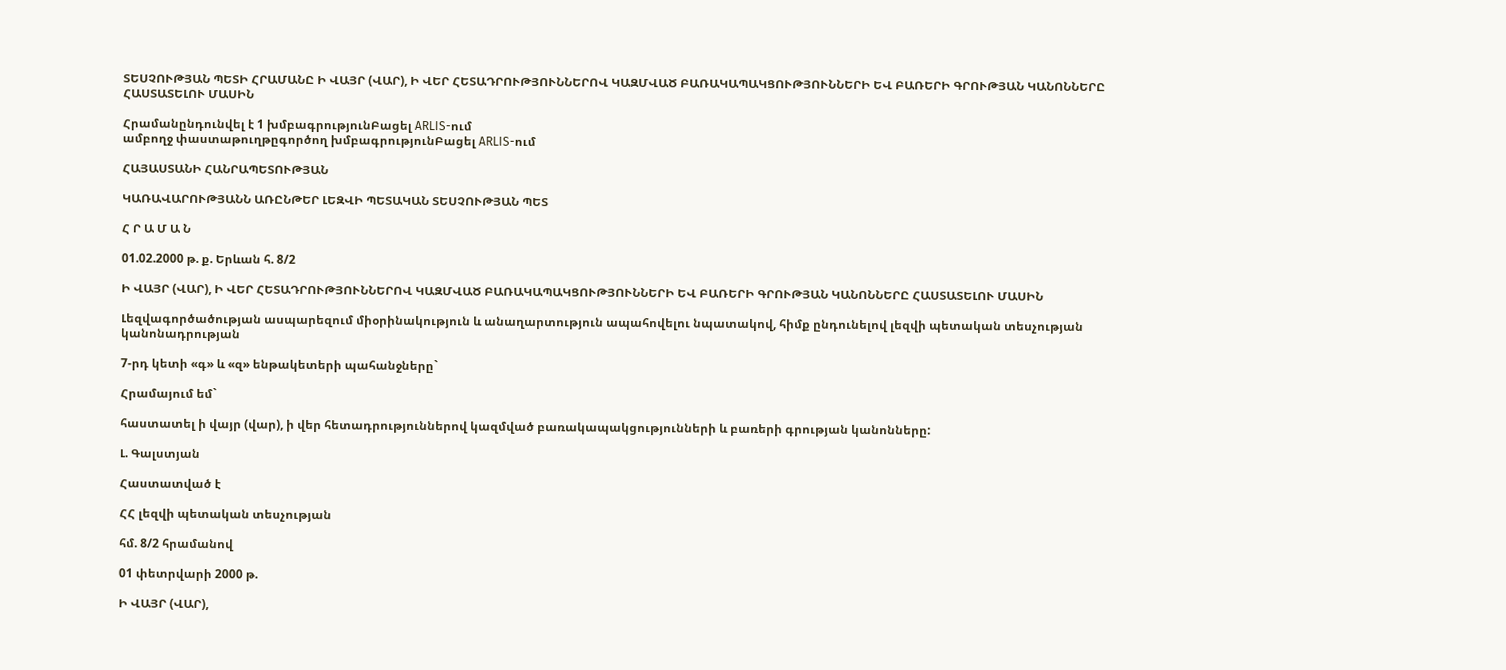ՏԵՍՉՈՒԹՅԱՆ ՊԵՏԻ ՀՐԱՄԱՆԸ Ի ՎԱՅՐ (ՎԱՐ), Ի ՎԵՐ ՀԵՏԱԴՐՈՒԹՅՈՒՆՆԵՐՈՎ ԿԱԶՄՎԱԾ ԲԱՌԱԿԱՊԱԿՑՈՒԹՅՈՒՆՆԵՐԻ ԵՎ ԲԱՌԵՐԻ ԳՐՈՒԹՅԱՆ ԿԱՆՈՆՆԵՐԸ ՀԱՍՏԱՏԵԼՈՒ ՄԱՍԻՆ

Հրամանընդունվել է 1 խմբագրությունԲացել ARLIS-ում
ամբողջ փաստաթուղթըգործող խմբագրությունԲացել ARLIS-ում

ՀԱՅԱՍՏԱՆԻ ՀԱՆՐԱՊԵՏՈՒԹՅԱՆ

ԿԱՌԱՎԱՐՈՒԹՅԱՆՆ ԱՌԸՆԹԵՐ ԼԵԶՎԻ ՊԵՏԱԿԱՆ ՏԵՍՉՈՒԹՅԱՆ ՊԵՏ

Հ Ր Ա Մ Ա Ն

01.02.2000 թ. ք. Երևան հ. 8/2

Ի ՎԱՅՐ (ՎԱՐ), Ի ՎԵՐ ՀԵՏԱԴՐՈՒԹՅՈՒՆՆԵՐՈՎ ԿԱԶՄՎԱԾ ԲԱՌԱԿԱՊԱԿՑՈՒԹՅՈՒՆՆԵՐԻ ԵՎ ԲԱՌԵՐԻ ԳՐՈՒԹՅԱՆ ԿԱՆՈՆՆԵՐԸ ՀԱՍՏԱՏԵԼՈՒ ՄԱՍԻՆ

Լեզվագործածության ասպարեզում միօրինակություն և անաղարտություն ապահովելու նպատակով, հիմք ընդունելով լեզվի պետական տեսչության կանոնադրության

7-րդ կետի «գ» և «զ» ենթակետերի պահանջները`

Հրամայում եմ`

հաստատել ի վայր (վար), ի վեր հետադրություններով կազմված բառակապակցությունների և բառերի գրության կանոնները:

Լ. Գալստյան

Հաստատված է

ՀՀ լեզվի պետական տեսչության

հմ. 8/2 հրամանով

01 փետրվարի 2000 թ.

Ի ՎԱՅՐ (ՎԱՐ),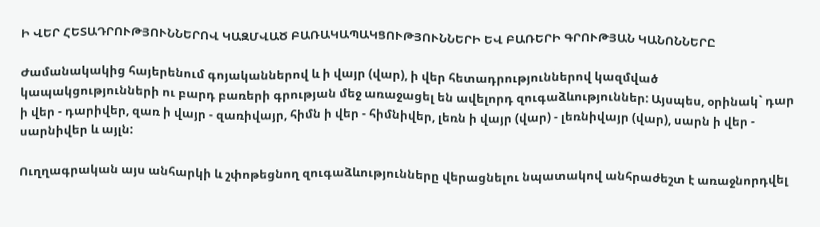Ի ՎԵՐ ՀԵՏԱԴՐՈՒԹՅՈՒՆՆԵՐՈՎ ԿԱԶՄՎԱԾ ԲԱՌԱԿԱՊԱԿՑՈՒԹՅՈՒՆՆԵՐԻ ԵՎ ԲԱՌԵՐԻ ԳՐՈՒԹՅԱՆ ԿԱՆՈՆՆԵՐԸ

Ժամանակակից հայերենում գոյականներով և ի վայր (վար), ի վեր հետադրություններով կազմված կապակցությունների ու բարդ բառերի գրության մեջ առաջացել են ավելորդ զուգաձևություններ: Այսպես, օրինակ` դար ի վեր - դարիվեր, զառ ի վայր - զառիվայր, հիմն ի վեր - հիմնիվեր, լեռն ի վայր (վար) - լեռնիվայր (վար), սարն ի վեր - սարնիվեր և այլն:

Ուղղագրական այս անհարկի և շփոթեցնող զուգաձևությունները վերացնելու նպատակով անհրաժեշտ է առաջնորդվել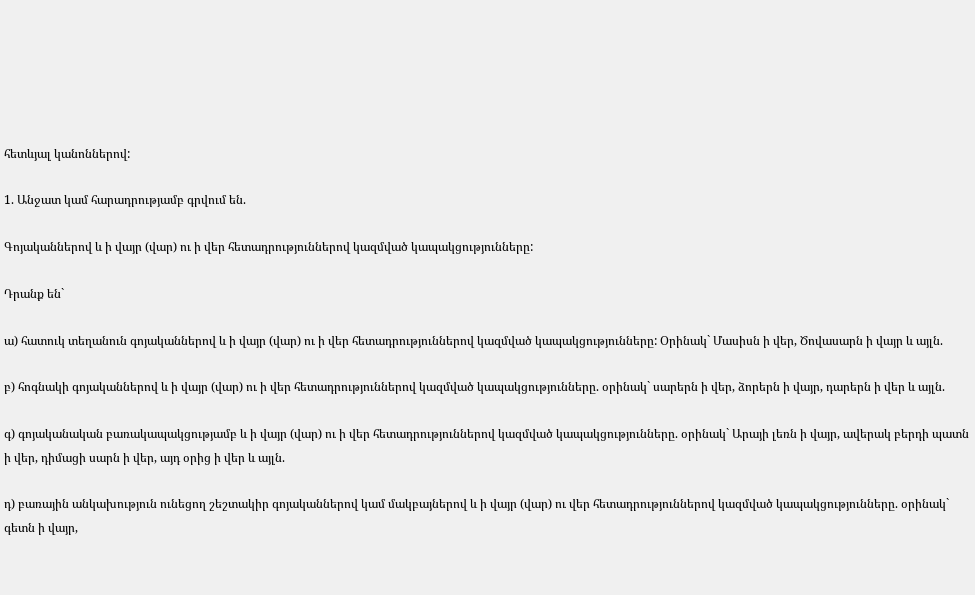հետևյալ կանոններով:

1. Անջատ կամ հարադրությամբ գրվում են.

Գոյականներով և ի վայր (վար) ու ի վեր հետադրություններով կազմված կապակցությունները:

Դրանք են`

ա) հատուկ տեղանուն գոյականներով և ի վայր (վար) ու ի վեր հետադրություններով կազմված կապակցությունները: Օրինակ` Մասիսն ի վեր, Ծովասարն ի վայր և այլն.

բ) հոգնակի գոյականներով և ի վայր (վար) ու ի վեր հետադրություններով կազմված կապակցությունները. օրինակ` սարերն ի վեր, ձորերն ի վայր, դարերն ի վեր և այլն.

գ) գոյականական բառակապակցությամբ և ի վայր (վար) ու ի վեր հետադրություններով կազմված կապակցությունները. օրինակ` Արայի լեռն ի վայր, ավերակ բերդի պատն ի վեր, դիմացի սարն ի վեր, այդ օրից ի վեր և այլն.

դ) բառային անկախություն ունեցող շեշտակիր գոյականներով կամ մակբայներով և ի վայր (վար) ու վեր հետադրություններով կազմված կապակցությունները. օրինակ` գետն ի վայր,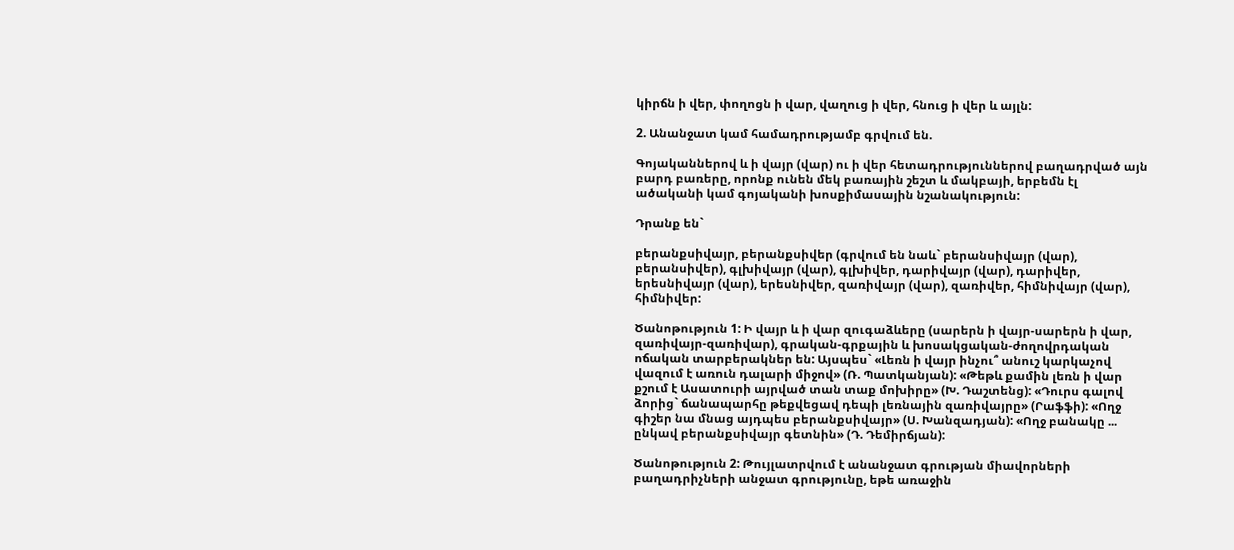կիրճն ի վեր, փողոցն ի վար, վաղուց ի վեր, հնուց ի վեր և այլն:

2. Անանջատ կամ համադրությամբ գրվում են.

Գոյականներով և ի վայր (վար) ու ի վեր հետադրություններով բաղադրված այն բարդ բառերը, որոնք ունեն մեկ բառային շեշտ և մակբայի, երբեմն էլ ածականի կամ գոյականի խոսքիմասային նշանակություն:

Դրանք են`

բերանքսիվայր, բերանքսիվեր (գրվում են նաև` բերանսիվայր (վար), բերանսիվեր), գլխիվայր (վար), գլխիվեր, դարիվայր (վար), դարիվեր, երեսնիվայր (վար), երեսնիվեր, զառիվայր (վար), զառիվեր, հիմնիվայր (վար), հիմնիվեր:

Ծանոթություն 1: Ի վայր և ի վար զուգաձևերը (սարերն ի վայր-սարերն ի վար, զառիվայր-զառիվար), գրական-գրքային և խոսակցական-ժողովրդական ոճական տարբերակներ են: Այսպես` «Լեռն ի վայր ինչու՞ անուշ կարկաչով վազում է առուն դալարի միջով» (Ռ. Պատկանյան): «Թեթև քամին լեռն ի վար քշում է Ասատուրի այրված տան տաք մոխիրը» (Խ. Դաշտենց): «Դուրս գալով ձորից` ճանապարհը թեքվեցավ դեպի լեռնային զառիվայրը» (Րաֆֆի): «Ողջ գիշեր նա մնաց այդպես բերանքսիվայր» (Ս. Խանզադյան): «Ողջ բանակը ... ընկավ բերանքսիվայր գետնին» (Դ. Դեմիրճյան):

Ծանոթություն 2: Թույլատրվում է անանջատ գրության միավորների բաղադրիչների անջատ գրությունը, եթե առաջին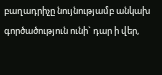բաղադրիչը նույնությամբ անկախ գործածություն ունի` դար ի վեր,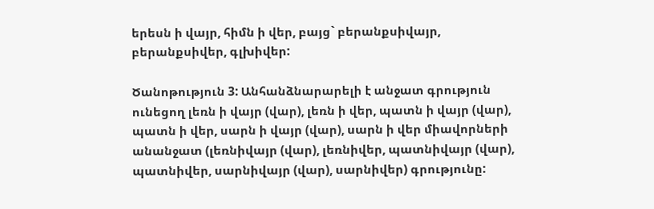երեսն ի վայր, հիմն ի վեր, բայց` բերանքսիվայր, բերանքսիվեր, գլխիվեր:

Ծանոթություն 3: Անհանձնարարելի է անջատ գրություն ունեցող լեռն ի վայր (վար), լեռն ի վեր, պատն ի վայր (վար), պատն ի վեր, սարն ի վայր (վար), սարն ի վեր միավորների անանջատ (լեռնիվայր (վար), լեռնիվեր, պատնիվայր (վար), պատնիվեր, սարնիվայր (վար), սարնիվեր) գրությունը: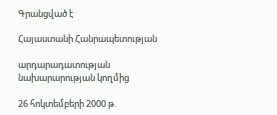Գրանցված է

Հայաստանի Հանրապետության

արդարադատության նախարարության կողմից

26 հոկտեմբերի 2000 թ.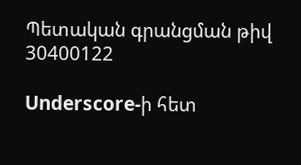Պետական գրանցման թիվ 30400122

Underscore-ի հետ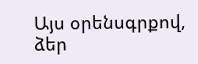Այս օրենսգրքով, ձեր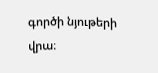գործի նյութերի վրա։